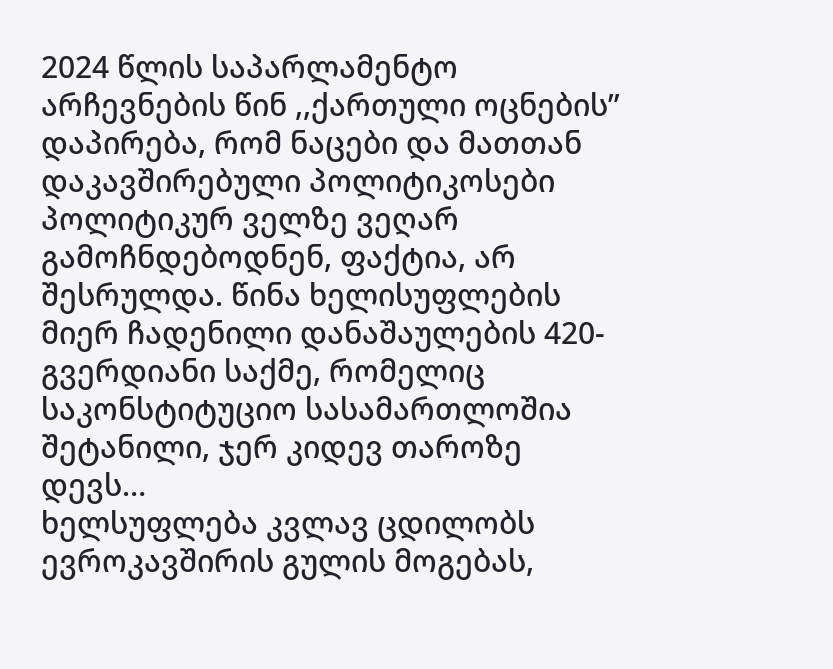2024 წლის საპარლამენტო არჩევნების წინ ,,ქართული ოცნების” დაპირება, რომ ნაცები და მათთან დაკავშირებული პოლიტიკოსები პოლიტიკურ ველზე ვეღარ გამოჩნდებოდნენ, ფაქტია, არ შესრულდა. წინა ხელისუფლების მიერ ჩადენილი დანაშაულების 420-გვერდიანი საქმე, რომელიც საკონსტიტუციო სასამართლოშია შეტანილი, ჯერ კიდევ თაროზე დევს…
ხელსუფლება კვლავ ცდილობს ევროკავშირის გულის მოგებას,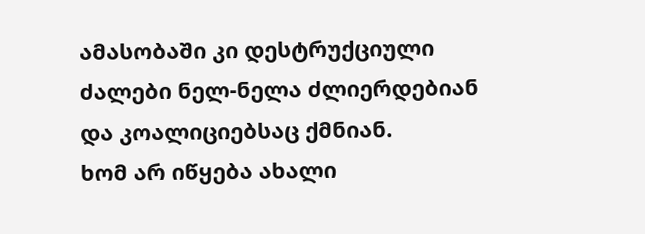ამასობაში კი დესტრუქციული ძალები ნელ-ნელა ძლიერდებიან და კოალიციებსაც ქმნიან.
ხომ არ იწყება ახალი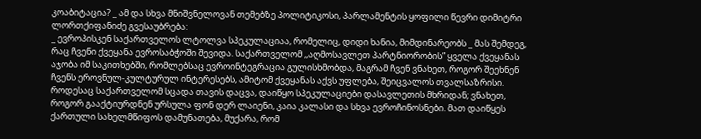კოაბიტაცია? _ ამ და სხვა მნიშვნელოვან თემებზე პოლიტიკოსი, პარლამენტის ყოფილი წევრი დიმიტრი ლორთქიფანიძე გვესაუბრება:
_ ევროპისკენ საქართველოს ლტოლვა სპეკულაციაა, რომელიც, დიდი ხანია, მიმდინარეობს _ მას შემდეგ, რაც ჩვენი ქვეყანა ევროსაბჭოში შევიდა. საქართველომ ,,აღმოსავლეთ პარტნიორობის” ყველა ქვეყანას აჯობა იმ საკითხებში, რომლებსაც ევროინტეგრაცია გულისხმობდა, მაგრამ ჩვენ ვნახეთ, როგორ შეეხნენ ჩვენს ეროვნულ-კულტურულ ინტერესებს, ამიტომ ქვეყანას აქვს უფლება, შეიცვალოს თვალსაზრისი. როდესაც საქართველომ სცადა თავის დაცვა, დაიწყო სპეკულაციები დასავლეთის მხრიდან; ვნახეთ, როგორ გააქტიურდნენ ურსულა ფონ დერ ლაიენი, კაია კალასი და სხვა ევროჩინოსნები. მათ დაიწყეს ქართული სახელმწიფოს დამუნათება, მუქარა, რომ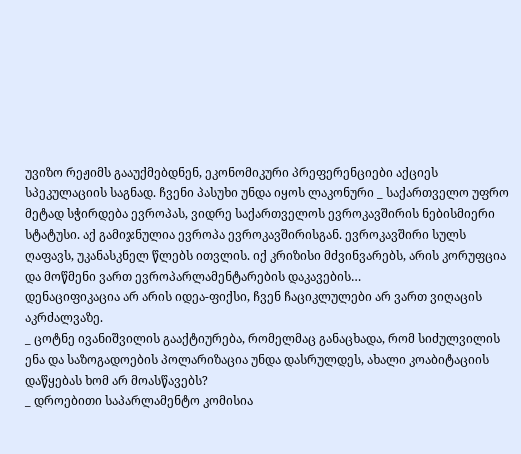უვიზო რეჟიმს გააუქმებდნენ, ეკონომიკური პრეფერენციები აქციეს სპეკულაციის საგნად. ჩვენი პასუხი უნდა იყოს ლაკონური _ საქართველო უფრო მეტად სჭირდება ევროპას, ვიდრე საქართველოს ევროკავშირის ნებისმიერი სტატუსი. აქ გამიჯნულია ევროპა ევროკავშირისგან. ევროკავშირი სულს ღაფავს, უკანასკნელ წლებს ითვლის. იქ კრიზისი მძვინვარებს, არის კორუფცია და მოწმენი ვართ ევროპარლამენტარების დაკავების…
დენაციფიკაცია არ არის იდეა-ფიქსი, ჩვენ ჩაციკლულები არ ვართ ვიღაცის აკრძალვაზე.
_ ცოტნე ივანიშვილის გააქტიურება, რომელმაც განაცხადა, რომ სიძულვილის ენა და საზოგადოების პოლარიზაცია უნდა დასრულდეს, ახალი კოაბიტაციის დაწყებას ხომ არ მოასწავებს?
_ დროებითი საპარლამენტო კომისია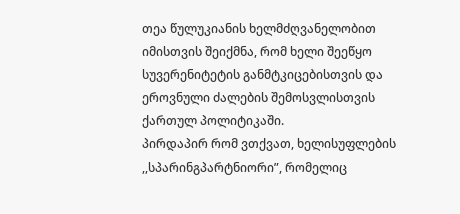თეა წულუკიანის ხელმძღვანელობით იმისთვის შეიქმნა, რომ ხელი შეეწყო სუვერენიტეტის განმტკიცებისთვის და ეროვნული ძალების შემოსვლისთვის ქართულ პოლიტიკაში.
პირდაპირ რომ ვთქვათ, ხელისუფლების ,,სპარინგპარტნიორი”, რომელიც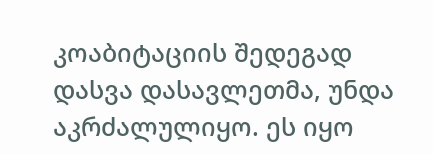კოაბიტაციის შედეგად დასვა დასავლეთმა, უნდა აკრძალულიყო. ეს იყო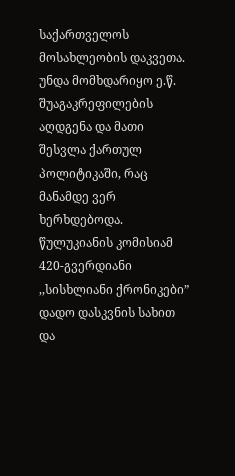საქართველოს მოსახლეობის დაკვეთა. უნდა მომხდარიყო ე.წ. შუაგაკრეფილების აღდგენა და მათი შესვლა ქართულ პოლიტიკაში, რაც მანამდე ვერ ხერხდებოდა.
წულუკიანის კომისიამ 420-გვერდიანი ,,სისხლიანი ქრონიკები” დადო დასკვნის სახით და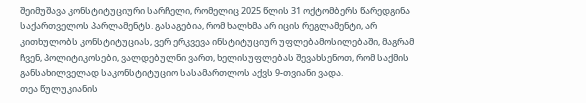შეიმუშავა კონსტიტუციური სარჩელი, რომელიც 2025 წლის 31 ოქტომბერს წარედგინა საქართველოს პარლამენტს. გასაგებია, რომ ხალხმა არ იცის რეგლამენტი, არ კითხულობს კონსტიტუციას, ვერ ერკვევა ინსტიტუციურ უფლებამოსილებაში, მაგრამ ჩვენ, პოლიტიკოსები, ვალდებულნი ვართ, ხელისუფლებას შევახსენოთ, რომ საქმის განსახილველად საკონსტიტუციო სასამართლოს აქვს 9-თვიანი ვადა.
თეა წულუკიანის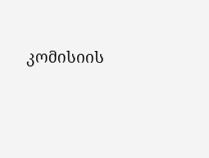კომისიის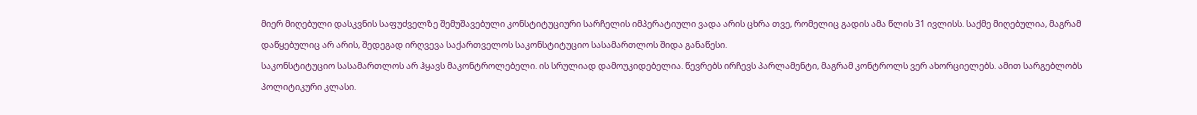მიერ მიღებული დასკვნის საფუძველზე შემუშავებული კონსტიტუციური სარჩელის იმპერატიული ვადა არის ცხრა თვე, რომელიც გადის ამა წლის 31 ივლისს. საქმე მიღებულია, მაგრამ დაწყებულიც არ არის, შედეგად ირღვევა საქართველოს საკონსტიტუციო სასამართლოს შიდა განაწესი.
საკონსტიტუციო სასამართლოს არ ჰყავს მაკონტროლებელი. ის სრულიად დამოუკიდებელია. წევრებს ირჩევს პარლამენტი, მაგრამ კონტროლს ვერ ახორციელებს. ამით სარგებლობს პოლიტიკური კლასი.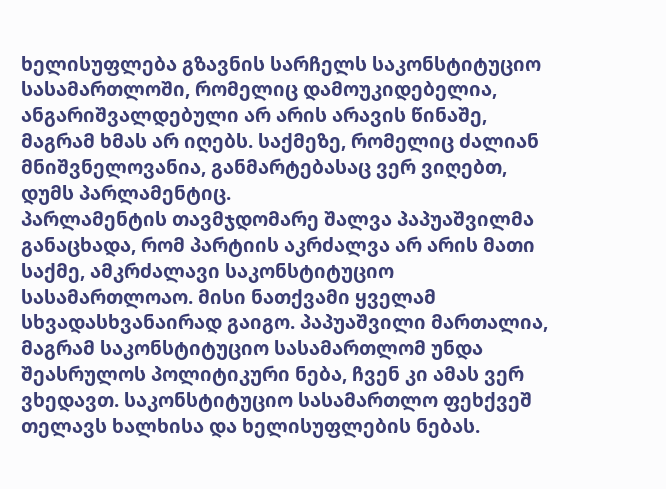ხელისუფლება გზავნის სარჩელს საკონსტიტუციო სასამართლოში, რომელიც დამოუკიდებელია, ანგარიშვალდებული არ არის არავის წინაშე, მაგრამ ხმას არ იღებს. საქმეზე, რომელიც ძალიან მნიშვნელოვანია, განმარტებასაც ვერ ვიღებთ, დუმს პარლამენტიც.
პარლამენტის თავმჯდომარე შალვა პაპუაშვილმა განაცხადა, რომ პარტიის აკრძალვა არ არის მათი საქმე, ამკრძალავი საკონსტიტუციო სასამართლოაო. მისი ნათქვამი ყველამ სხვადასხვანაირად გაიგო. პაპუაშვილი მართალია, მაგრამ საკონსტიტუციო სასამართლომ უნდა შეასრულოს პოლიტიკური ნება, ჩვენ კი ამას ვერ ვხედავთ. საკონსტიტუციო სასამართლო ფეხქვეშ თელავს ხალხისა და ხელისუფლების ნებას.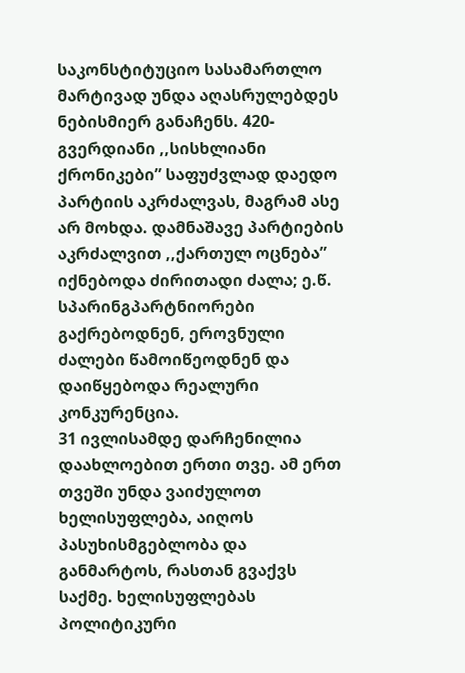საკონსტიტუციო სასამართლო მარტივად უნდა აღასრულებდეს ნებისმიერ განაჩენს. 420-გვერდიანი ,,სისხლიანი ქრონიკები” საფუძვლად დაედო პარტიის აკრძალვას, მაგრამ ასე არ მოხდა. დამნაშავე პარტიების აკრძალვით ,,ქართულ ოცნება” იქნებოდა ძირითადი ძალა; ე.წ. სპარინგპარტნიორები გაქრებოდნენ, ეროვნული ძალები წამოიწეოდნენ და დაიწყებოდა რეალური კონკურენცია.
31 ივლისამდე დარჩენილია დაახლოებით ერთი თვე. ამ ერთ თვეში უნდა ვაიძულოთ ხელისუფლება, აიღოს პასუხისმგებლობა და განმარტოს, რასთან გვაქვს საქმე. ხელისუფლებას პოლიტიკური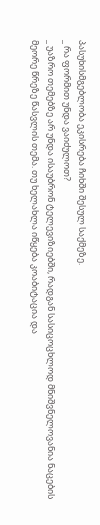პასუხისმგებლობა ეკისრება ჩიხში შესულ საქმეზე.
_ რა ფორმით უნდა ვაიძულოთ?
_ უაზრო თემებზე არ უნდა ისაუბრონ ტელევიზიებში, რადგან სასიცოცხლოდ მნიშვნელოვანია ნაცების მეორე წრეზე წასვლის თემა. თუ ხელახლა იწყება კოაბიტაცია და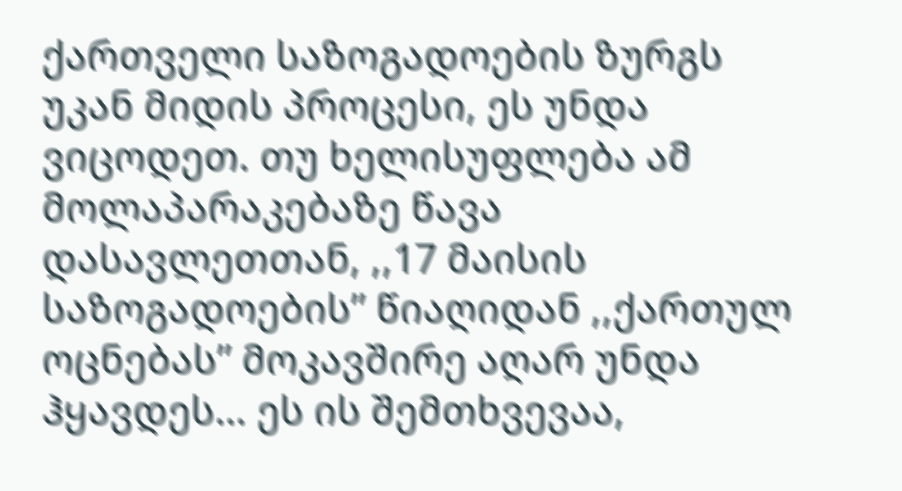ქართველი საზოგადოების ზურგს უკან მიდის პროცესი, ეს უნდა ვიცოდეთ. თუ ხელისუფლება ამ მოლაპარაკებაზე წავა დასავლეთთან, ,,17 მაისის საზოგადოების” წიაღიდან ,,ქართულ ოცნებას” მოკავშირე აღარ უნდა ჰყავდეს… ეს ის შემთხვევაა,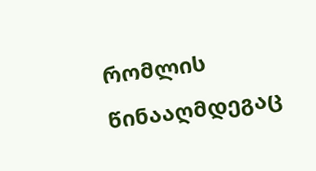რომლის წინააღმდეგაც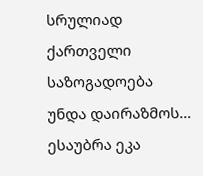სრულიად ქართველი საზოგადოება უნდა დაირაზმოს…
ესაუბრა ეკა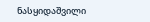ნასყიდაშვილი